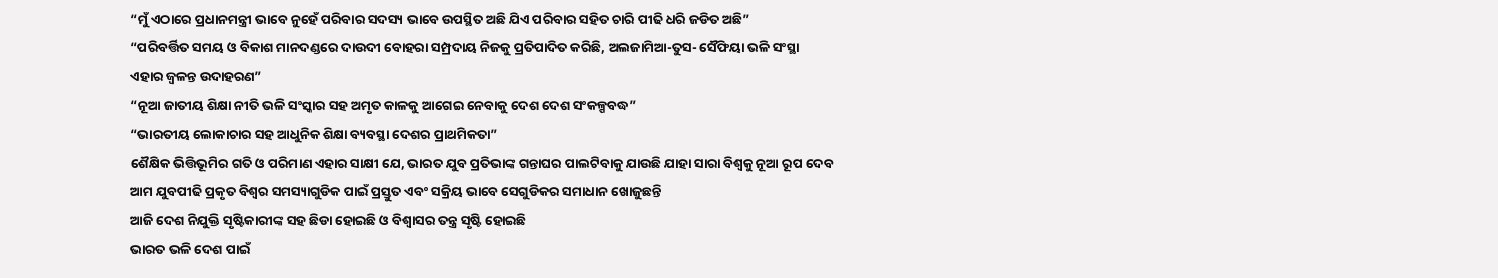“ମୁଁ ଏଠାରେ ପ୍ରଧାନମନ୍ତ୍ରୀ ଭାବେ ନୁହେଁ ପରିବାର ସଦସ୍ୟ ଭାବେ ଉପସ୍ଥିତ ଅଛି ଯିଏ ପରିବାର ସହିତ ଚାରି ପୀଢି ଧରି ଜଡିତ ଅଛି”
“ପରିବର୍ତ୍ତିତ ସମୟ ଓ ବିକାଶ ମାନଦଣ୍ଡରେ ଦାଉଦୀ ବୋହରା ସମ୍ପ୍ରଦାୟ ନିଜକୁ ପ୍ରତିପାଦିତ କରିଛି, ଅଲଜାମିଆ-ତୁସ- ସୈଫିୟା ଭଳି ସଂସ୍ଥା ଏହାର ଜ୍ୱଳନ୍ତ ଉଦାହରଣ”
“ନୂଆ ଜାତୀୟ ଶିକ୍ଷା ନୀତି ଭଳି ସଂସ୍କାର ସହ ଅମୃତ କାଳକୁ ଆଗେଇ ନେବାକୁ ଦେଶ ଦେଶ ସଂକଳ୍ପବଦ୍ଧ”
“ଭାରତୀୟ ଲୋକାଚାର ସହ ଆଧୁନିକ ଶିକ୍ଷା ବ୍ୟବସ୍ଥା ଦେଶର ପ୍ରାଥମିକତା”
ଶୈକ୍ଷିକ ଭିତ୍ତିଭୂମିର ଗତି ଓ ପରିମାଣ ଏହାର ସାକ୍ଷୀ ଯେ, ଭାରତ ଯୁବ ପ୍ରତିଭାଙ୍କ ଗନ୍ତାଘର ପାଲଟିବାକୁ ଯାଉଛି ଯାହା ସାରା ବିଶ୍ୱକୁ ନୂଆ ରୂପ ଦେବ
ଆମ ଯୁବପୀଢି ପ୍ରକୃତ ବିଶ୍ୱର ସମସ୍ୟାଗୁଡିକ ପାଇଁ ପ୍ରସ୍ତୁତ ଏବଂ ସକ୍ରିୟ ଭାବେ ସେଗୁଡିକର ସମାଧାନ ଖୋଜୁଛନ୍ତି
ଆଜି ଦେଶ ନିଯୁକ୍ତି ସୃଷ୍ଟିକାରୀଙ୍କ ସହ ଛିଡା ହୋଇଛି ଓ ବିଶ୍ୱାସର ତନ୍ତ୍ର ସୃଷ୍ଟି ହୋଇଛି
ଭାରତ ଭଳି ଦେଶ ପାଇଁ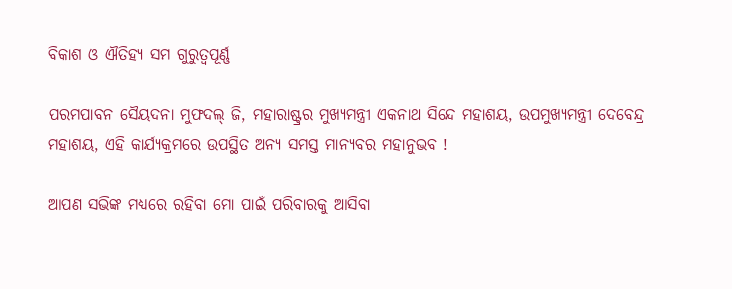ବିକାଶ ଓ ଐତିହ୍ୟ ସମ ଗୁରୁତ୍ୱପୂର୍ଣ୍ଣ

ପରମପାବନ ସୈୟଦନା ମୁଫଦଲ୍ ଜି, ମହାରାଷ୍ଟ୍ରର ମୁଖ୍ୟମନ୍ତ୍ରୀ ଏକନାଥ ସିନ୍ଦେ ମହାଶୟ, ଉପମୁଖ୍ୟମନ୍ତ୍ରୀ ଦେବେନ୍ଦ୍ର ମହାଶୟ, ଏହି କାର୍ଯ୍ୟକ୍ରମରେ ଉପସ୍ଥିତ ଅନ୍ୟ ସମସ୍ତ ମାନ୍ୟବର ମହାନୁଭବ !

ଆପଣ ସଭିଙ୍କ ମଧ୍ୟରେ ରହିବା ମୋ ପାଇଁ ପରିବାରକୁ ଆସିବା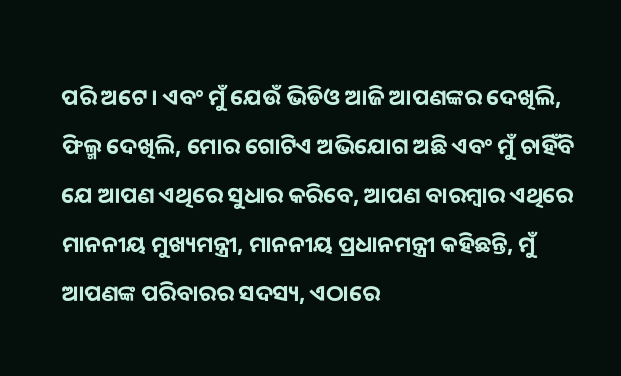ପରି ଅଟେ। ଏବଂ ମୁଁ ଯେଉଁ ଭିଡିଓ ଆଜି ଆପଣଙ୍କର ଦେଖିଲି, ଫିଲ୍ମ ଦେଖିଲି, ମୋର ଗୋଟିଏ ଅଭିଯୋଗ ଅଛି ଏବଂ ମୁଁ ଚାହିଁବି ଯେ ଆପଣ ଏଥିରେ ସୁଧାର କରିବେ, ଆପଣ ବାରମ୍ବାର ଏଥିରେ ମାନନୀୟ ମୁଖ୍ୟମନ୍ତ୍ରୀ, ମାନନୀୟ ପ୍ରଧାନମନ୍ତ୍ରୀ କହିଛନ୍ତି, ମୁଁ ଆପଣଙ୍କ ପରିବାରର ସଦସ୍ୟ, ଏଠାରେ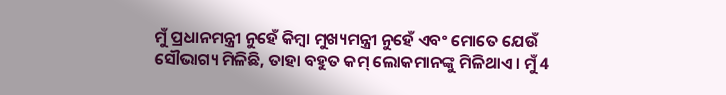ମୁଁ ପ୍ରଧାନମନ୍ତ୍ରୀ ନୁହେଁ କିମ୍ବା ମୁଖ୍ୟମନ୍ତ୍ରୀ ନୁହେଁ ଏବଂ ମୋତେ ଯେଉଁ ସୌଭାଗ୍ୟ ମିଳିଛି, ତାହା ବହୁତ କମ୍ ଲୋକମାନଙ୍କୁ ମିଳିଥାଏ। ମୁଁ 4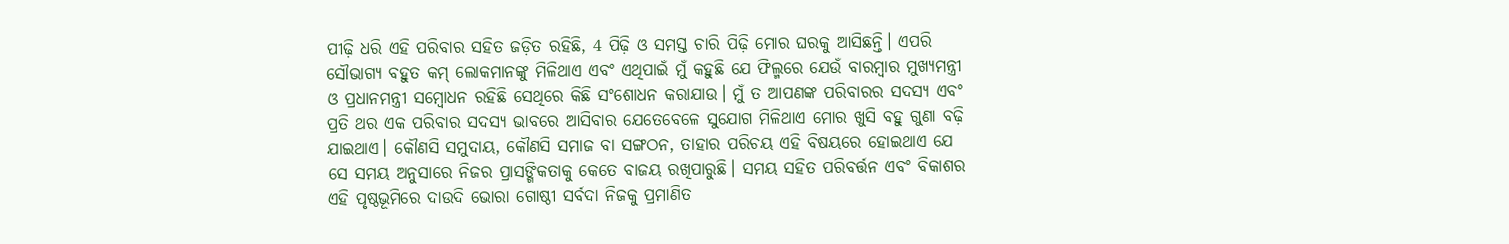ପୀଢ଼ି ଧରି ଏହି ପରିବାର ସହିତ ଜଡ଼ିତ ରହିଛି, 4 ପିଢ଼ି ଓ ସମସ୍ତ ଚାରି ପିଢ଼ି ମୋର ଘରକୁ ଆସିଛନ୍ତି। ଏପରି ସୌଭାଗ୍ୟ ବହୁତ କମ୍ ଲୋକମାନଙ୍କୁ ମିଳିଥାଏ ଏବଂ ଏଥିପାଇଁ ମୁଁ କହୁଛି ଯେ ଫିଲ୍ମରେ ଯେଉଁ ବାରମ୍ବାର ମୁଖ୍ୟମନ୍ତ୍ରୀ ଓ ପ୍ରଧାନମନ୍ତ୍ରୀ ସମ୍ବୋଧନ ରହିଛି ସେଥିରେ କିଛି ସଂଶୋଧନ କରାଯାଉ। ମୁଁ ତ ଆପଣଙ୍କ ପରିବାରର ସଦସ୍ୟ ଏବଂ ପ୍ରତି ଥର ଏକ ପରିବାର ସଦସ୍ୟ ଭାବରେ ଆସିବାର ଯେତେବେଳେ ସୁଯୋଗ ମିଳିଥାଏ ମୋର ଖୁସି ବହୁ ଗୁଣା ବଢ଼ି ଯାଇଥାଏ। କୌଣସି ସମୁଦାୟ, କୌଣସି ସମାଜ ବା ସଙ୍ଗଠନ, ତାହାର ପରିଚୟ ଏହି ବିଷୟରେ ହୋଇଥାଏ ଯେ ସେ ସମୟ ଅନୁସାରେ ନିଜର ପ୍ରାସଙ୍ଗିକତାକୁ କେତେ ବାଜୟ ରଖିପାରୁଛି। ସମୟ ସହିତ ପରିବର୍ତ୍ତନ ଏବଂ ବିକାଶର ଏହି ପୃଷ୍ଠଭୂମିରେ ଦାଉଦି ଭୋରା ଗୋଷ୍ଠୀ ସର୍ବଦା ନିଜକୁ ପ୍ରମାଣିତ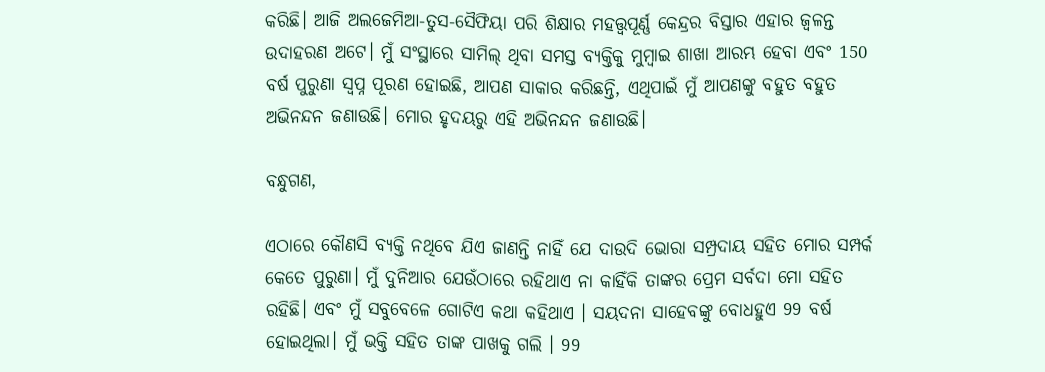କରିଛି। ଆଜି ଅଲଜେମିଆ-ତୁସ-ସୈଫିୟା ପରି ଶିକ୍ଷାର ମହତ୍ତ୍ବପୂର୍ଣ୍ଣ କେନ୍ଦ୍ରର ବିସ୍ତାର ଏହାର ଜ୍ବଳନ୍ତ ଉଦାହରଣ ଅଟେ। ମୁଁ ସଂସ୍ଥାରେ ସାମିଲ୍ ଥିବା ସମସ୍ତ ବ୍ୟକ୍ତିକୁ ମୁମ୍ବାଇ ଶାଖା ଆରମ୍ଭ ହେବା ଏବଂ 150 ବର୍ଷ ପୁରୁଣା ସ୍ବପ୍ନ ପୂରଣ ହୋଇଛି, ଆପଣ ସାକାର କରିଛନ୍ତି, ଏଥିପାଇଁ ମୁଁ ଆପଣଙ୍କୁ ବହୁତ ବହୁତ ଅଭିନନ୍ଦନ ଜଣାଉଛି। ମୋର ହୃଦୟରୁ ଏହି ଅଭିନନ୍ଦନ ଜଣାଉଛି।

ବନ୍ଧୁଗଣ,

ଏଠାରେ କୌଣସି ବ୍ୟକ୍ତି ନଥିବେ ଯିଏ ଜାଣନ୍ତି ନାହିଁ ଯେ ଦାଉଦି ଭୋରା ସମ୍ପ୍ରଦାୟ ସହିତ ମୋର ସମ୍ପର୍କ କେତେ ପୁରୁଣା। ମୁଁ ଦୁନିଆର ଯେଉଁଠାରେ ରହିଥାଏ ନା କାହିଁକି ତାଙ୍କର ପ୍ରେମ ସର୍ବଦା ମୋ ସହିତ ରହିଛି। ଏବଂ ମୁଁ ସବୁବେଳେ ଗୋଟିଏ କଥା କହିଥାଏ । ସୟଦନା ସାହେବଙ୍କୁ ବୋଧହୁଏ 99 ବର୍ଷ ହୋଇଥିଲା। ମୁଁ ଭକ୍ତି ସହିତ ତାଙ୍କ ପାଖକୁ ଗଲି । 99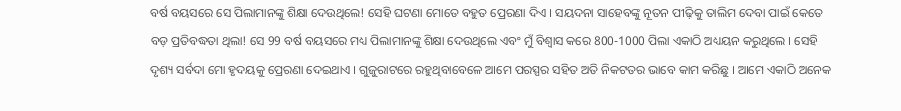ବର୍ଷ ବୟସରେ ସେ ପିଲାମାନଙ୍କୁ ଶିକ୍ଷା ଦେଉଥିଲେ! ସେହି ଘଟଣା ମୋତେ ବହୁତ ପ୍ରେରଣା ଦିଏ । ସୟଦନା ସାହେବଙ୍କୁ ନୂତନ ପୀଢ଼ିକୁ ତାଲିମ ଦେବା ପାଇଁ କେତେ ବଡ଼ ପ୍ରତିବଦ୍ଧତା ଥିଲା! ସେ 99 ବର୍ଷ ବୟସରେ ମଧ୍ୟ ପିଲାମାନଙ୍କୁ ଶିକ୍ଷା ଦେଉଥିଲେ ଏବଂ ମୁଁ ବିଶ୍ୱାସ କରେ 800-1000 ପିଲା ଏକାଠି ଅଧ୍ୟୟନ କରୁଥିଲେ । ସେହି ଦୃଶ୍ୟ ସର୍ବଦା ମୋ ହୃଦୟକୁ ପ୍ରେରଣା ଦେଇଥାଏ । ଗୁଜୁରାଟରେ ରହୁଥିବାବେଳେ ଆମେ ପରସ୍ପର ସହିତ ଅତି ନିକଟତର ଭାବେ କାମ କରିଛୁ । ଆମେ ଏକାଠି ଅନେକ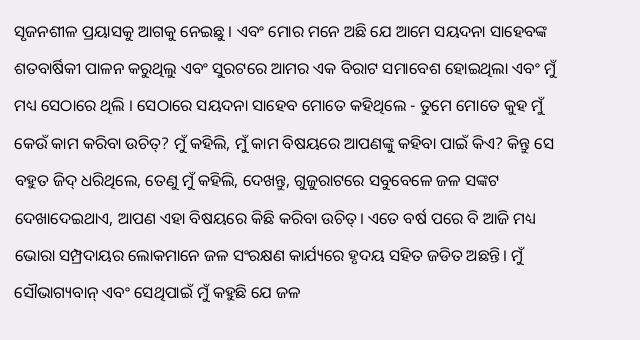ସୃଜନଶୀଳ ପ୍ରୟାସକୁ ଆଗକୁ ନେଇଛୁ । ଏବଂ ମୋର ମନେ ଅଛି ଯେ ଆମେ ସୟଦନା ସାହେବଙ୍କ ଶତବାର୍ଷିକୀ ପାଳନ କରୁଥିଲୁ ଏବଂ ସୁରଟରେ ଆମର ଏକ ବିରାଟ ସମାବେଶ ହୋଇଥିଲା ଏବଂ ମୁଁ ମଧ୍ୟ ସେଠାରେ ଥିଲି । ସେଠାରେ ସୟଦନା ସାହେବ ମୋତେ କହିଥିଲେ - ତୁମେ ମୋତେ କୁହ ମୁଁ କେଉଁ କାମ କରିବା ଉଚିତ୍? ମୁଁ କହିଲି, ମୁଁ କାମ ବିଷୟରେ ଆପଣଙ୍କୁ କହିବା ପାଇଁ କିଏ? କିନ୍ତୁ ସେ ବହୁତ ଜିଦ୍ ଧରିଥିଲେ, ତେଣୁ ମୁଁ କହିଲି, ଦେଖନ୍ତୁ, ଗୁଜୁରାଟରେ ସବୁବେଳେ ଜଳ ସଙ୍କଟ ଦେଖାଦେଇଥାଏ, ଆପଣ ଏହା ବିଷୟରେ କିଛି କରିବା ଉଚିତ୍। ଏତେ ବର୍ଷ ପରେ ବି ଆଜି ମଧ୍ୟ ଭୋରା ସମ୍ପ୍ରଦାୟର ଲୋକମାନେ ଜଳ ସଂରକ୍ଷଣ କାର୍ଯ୍ୟରେ ହୃଦୟ ସହିତ ଜଡିତ ଅଛନ୍ତି। ମୁଁ ସୌଭାଗ୍ୟବାନ୍ ଏବଂ ସେଥିପାଇଁ ମୁଁ କହୁଛି ଯେ ଜଳ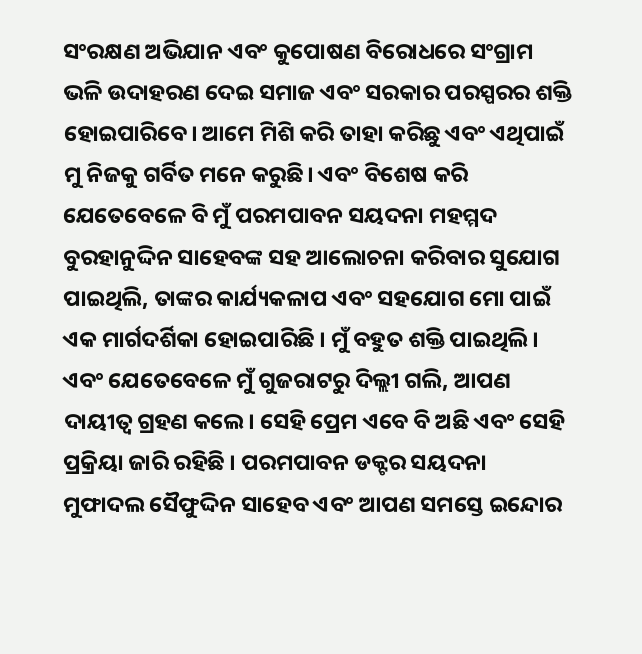ସଂରକ୍ଷଣ ଅଭିଯାନ ଏବଂ କୁପୋଷଣ ବିରୋଧରେ ସଂଗ୍ରାମ ଭଳି ଉଦାହରଣ ଦେଇ ସମାଜ ଏବଂ ସରକାର ପରସ୍ପରର ଶକ୍ତି ହୋଇପାରିବେ। ଆମେ ମିଶି କରି ତାହା କରିଛୁ ଏବଂ ଏଥିପାଇଁ ମୁ ନିଜକୁ ଗର୍ବିତ ମନେ କରୁଛି। ଏବଂ ବିଶେଷ କରି ଯେତେବେଳେ ବି ମୁଁ ପରମପାବନ ସୟଦନା ମହମ୍ମଦ ବୁରହାନୁଦ୍ଦିନ ସାହେବଙ୍କ ସହ ଆଲୋଚନା କରିବାର ସୁଯୋଗ ପାଇଥିଲି, ତାଙ୍କର କାର୍ଯ୍ୟକଳାପ ଏବଂ ସହଯୋଗ ମୋ ପାଇଁ ଏକ ମାର୍ଗଦର୍ଶିକା ହୋଇପାରିଛି । ମୁଁ ବହୁତ ଶକ୍ତି ପାଇଥିଲି। ଏବଂ ଯେତେବେଳେ ମୁଁ ଗୁଜରାଟରୁ ଦିଲ୍ଲୀ ଗଲି, ଆପଣ ଦାୟୀତ୍ବ ଗ୍ରହଣ କଲେ। ସେହି ପ୍ରେମ ଏବେ ବି ଅଛି ଏବଂ ସେହି ପ୍ରକ୍ରିୟା ଜାରି ରହିଛି । ପରମପାବନ ଡକ୍ଟର ସୟଦନା ମୁଫାଦଲ ସୈଫୁଦ୍ଦିନ ସାହେବ ଏବଂ ଆପଣ ସମସ୍ତେ ଇନ୍ଦୋର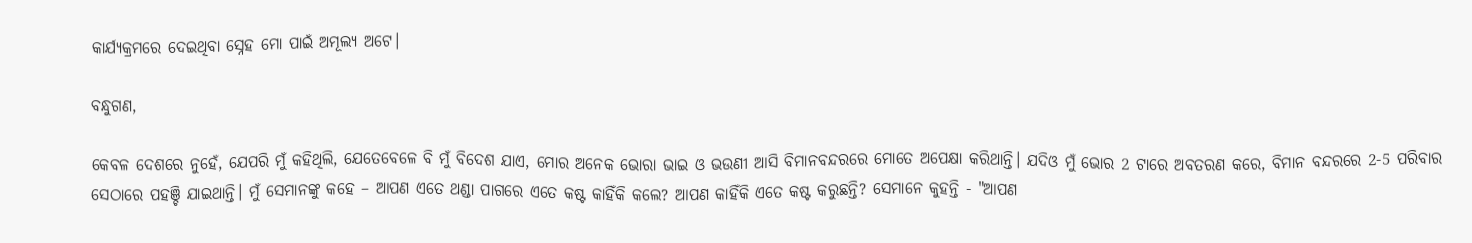କାର୍ଯ୍ୟକ୍ରମରେ ଦେଇଥିବା ସ୍ନେହ ମୋ ପାଇଁ ଅମୂଲ୍ୟ ଅଟେ।

ବନ୍ଧୁଗଣ,

କେବଳ ଦେଶରେ ନୁହେଁ, ଯେପରି ମୁଁ କହିଥିଲି, ଯେତେବେଳେ ବି ମୁଁ ବିଦେଶ ଯାଏ, ମୋର ଅନେକ ଭୋରା ଭାଇ ଓ ଭଉଣୀ ଆସି ବିମାନବନ୍ଦରରେ ମୋତେ ଅପେକ୍ଷା କରିଥାନ୍ତି। ଯଦିଓ ମୁଁ ଭୋର 2 ଟାରେ ଅବତରଣ କରେ, ବିମାନ ବନ୍ଦରରେ 2-5 ପରିବାର ସେଠାରେ ପହଞ୍ଚି ଯାଇଥାନ୍ତି। ମୁଁ ସେମାନଙ୍କୁ କହେ – ଆପଣ ଏତେ ଥଣ୍ଡା ପାଗରେ ଏତେ କଷ୍ଟ କାହିଁକି କଲେ? ଆପଣ କାହିଁକି ଏତେ କଷ୍ଟ କରୁଛନ୍ତି? ସେମାନେ କୁହନ୍ତି - "ଆପଣ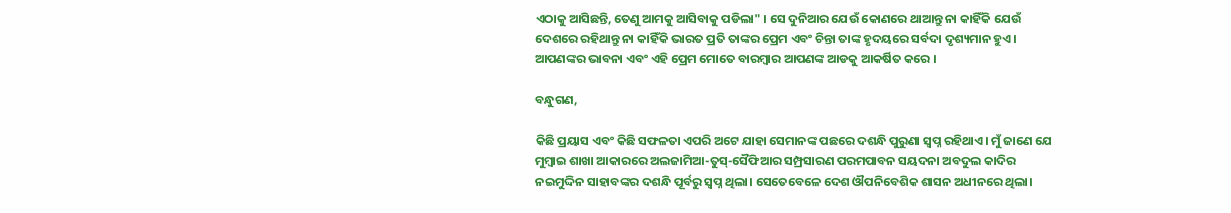ଏଠାକୁ ଆସିଛନ୍ତି, ତେଣୁ ଆମକୁ ଆସିବାକୁ ପଡିଲା" । ସେ ଦୁନିଆର ଯେଉଁ କୋଣରେ ଥାଆନ୍ତୁ ନା କାହିଁକି ଯେଉଁ ଦେଶରେ ରହିଥାନ୍ତୁ ନା କାହିଁକି ଭାରତ ପ୍ରତି ତାଙ୍କର ପ୍ରେମ ଏବଂ ଚିନ୍ତା ତାଙ୍କ ହୃଦୟରେ ସର୍ବଦା ଦୃଶ୍ୟମାନ ହୁଏ। ଆପଣଙ୍କର ଭାବନା ଏବଂ ଏହି ପ୍ରେମ ମୋତେ ବାରମ୍ବାର ଆପଣଙ୍କ ଆଡକୁ ଆକର୍ଷିତ କରେ ।

ବନ୍ଧୁଗଣ,

କିଛି ପ୍ରୟାସ ଏବଂ କିଛି ସଫଳତା ଏପରି ଅଟେ ଯାହା ସେମାନଙ୍କ ପଛରେ ଦଶନ୍ଧି ପୁରୁଣା ସ୍ୱପ୍ନ ରହିଥାଏ। ମୁଁ ଜାଣେ ଯେ ମୁମ୍ବାଇ ଶାଖା ଆକାରରେ ଅଲଜାମିଆ-ତୁସ୍-ସୈଫିଆର ସମ୍ପ୍ରସାରଣ ପରମପାବନ ସୟଦନା ଅବଦୁଲ କାଦିର ନଇମୁଦ୍ଦିନ ସାହାବଙ୍କର ଦଶନ୍ଧି ପୂର୍ବରୁ ସ୍ବପ୍ନ ଥିଲା। ସେତେବେଳେ ଦେଶ ଔପନିବେଶିକ ଶାସନ ଅଧୀନରେ ଥିଲା।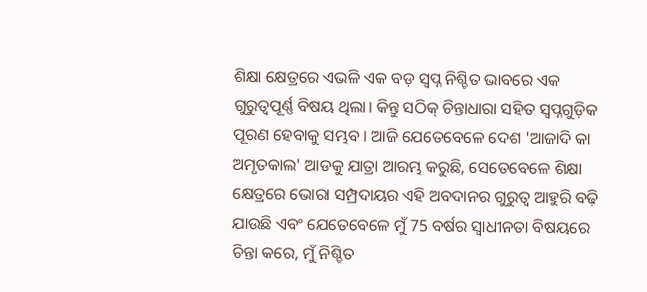ଶିକ୍ଷା କ୍ଷେତ୍ରରେ ଏଭଳି ଏକ ବଡ଼ ସ୍ୱପ୍ନ ନିଶ୍ଚିତ ଭାବରେ ଏକ ଗୁରୁତ୍ୱପୂର୍ଣ୍ଣ ବିଷୟ ଥିଲା। କିନ୍ତୁ ସଠିକ୍ ଚିନ୍ତାଧାରା ସହିତ ସ୍ୱପ୍ନଗୁଡ଼ିକ ପୂରଣ ହେବାକୁ ସମ୍ଭବ । ଆଜି ଯେତେବେଳେ ଦେଶ 'ଆଜାଦି କା ଅମୃତକାଲ' ଆଡକୁ ଯାତ୍ରା ଆରମ୍ଭ କରୁଛି, ସେତେବେଳେ ଶିକ୍ଷା କ୍ଷେତ୍ରରେ ଭୋରା ସମ୍ପ୍ରଦାୟର ଏହି ଅବଦାନର ଗୁରୁତ୍ୱ ଆହୁରି ବଢ଼ି ଯାଉଛି ଏବଂ ଯେତେବେଳେ ମୁଁ 75 ବର୍ଷର ସ୍ବାଧୀନତା ବିଷୟରେ ଚିନ୍ତା କରେ, ମୁଁ ନିଶ୍ଚିତ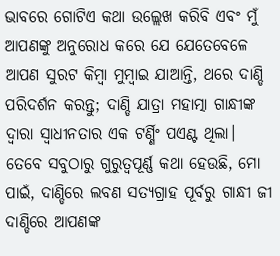ଭାବରେ ଗୋଟିଏ କଥା ଉଲ୍ଲେଖ କରିବି ଏବଂ ମୁଁ ଆପଣଙ୍କୁ ଅନୁରୋଧ କରେ ଯେ ଯେତେବେଳେ ଆପଣ ସୁରଟ କିମ୍ବା ମୁମ୍ବାଇ ଯାଆନ୍ତି, ଥରେ ଦାଣ୍ଡି ପରିଦର୍ଶନ କରନ୍ତୁ; ଦାଣ୍ଡି ଯାତ୍ରା ମହାତ୍ମା ଗାନ୍ଧୀଙ୍କ ଦ୍ବାରା ସ୍ବାଧୀନତାର ଏକ ଟର୍ଣ୍ଣିଂ ପଏଣ୍ଟ ଥିଲା। ତେବେ ସବୁଠାରୁ ଗୁରୁତ୍ୱପୂର୍ଣ୍ଣ କଥା ହେଉଛି, ମୋ ପାଇଁ, ଦାଣ୍ଡିରେ ଲବଣ ସତ୍ୟଗ୍ରାହ ପୂର୍ବରୁ ଗାନ୍ଧୀ ଜୀ ଦାଣ୍ଡିରେ ଆପଣଙ୍କ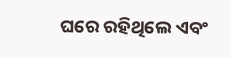ଘରେ ରହିଥିଲେ ଏବଂ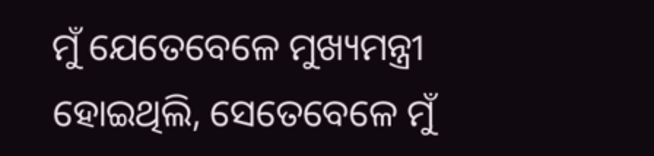ମୁଁ ଯେତେବେଳେ ମୁଖ୍ୟମନ୍ତ୍ରୀ ହୋଇଥିଲି, ସେତେବେଳେ ମୁଁ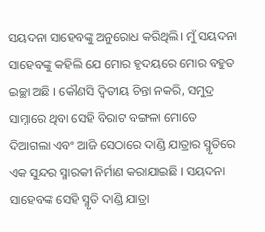ସୟଦନା ସାହେବଙ୍କୁ ଅନୁରୋଧ କରିଥିଲି। ମୁଁ ସୟଦନା ସାହେବଙ୍କୁ କହିଲି ଯେ ମୋର ହୃଦୟରେ ମୋର ବହୁତ ଇଚ୍ଛା ଅଛି । କୌଣସି ଦ୍ୱିତୀୟ ଚିନ୍ତା ନକରି, ସମୁଦ୍ର ସାମ୍ନାରେ ଥିବା ସେହି ବିରାଟ ବଙ୍ଗଳା ମୋତେ ଦିଆଗଲା ଏବଂ ଆଜି ସେଠାରେ ଦାଣ୍ଡି ଯାତ୍ରାର ସ୍ମୃତିରେ ଏକ ସୁନ୍ଦର ସ୍ମାରକୀ ନିର୍ମାଣ କରାଯାଇଛି । ସୟଦନା ସାହେବଙ୍କ ସେହି ସ୍ମୃତି ଦାଣ୍ଡି ଯାତ୍ରା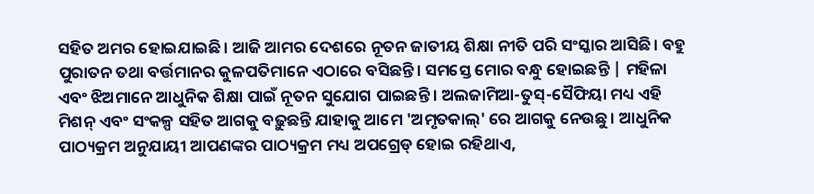ସହିତ ଅମର ହୋଇଯାଇଛି। ଆଜି ଆମର ଦେଶରେ ନୂତନ ଜାତୀୟ ଶିକ୍ଷା ନୀତି ପରି ସଂସ୍କାର ଆସିଛି। ବହୁ ପୁରାତନ ତଥା ବର୍ତ୍ତମାନର କୁଳପତିମାନେ ଏଠାରେ ବସିଛନ୍ତି। ସମସ୍ତେ ମୋର ବନ୍ଧୁ ହୋଇଛନ୍ତି | ମହିଳା ଏବଂ ଝିଅମାନେ ଆଧୁନିକ ଶିକ୍ଷା ପାଇଁ ନୂତନ ସୁଯୋଗ ପାଇଛନ୍ତି । ଅଲଜାମିଆ-ତୁସ୍-ସୈଫିୟା ମଧ୍ୟ ଏହି ମିଶନ୍ ଏବଂ ସଂକଳ୍ପ ସହିତ ଆଗକୁ ବଢ଼ୁଛନ୍ତି ଯାହାକୁ ଆମେ 'ଅମୃତକାଲ୍' ରେ ଆଗକୁ ନେଉଛୁ। ଆଧୁନିକ ପାଠ୍ୟକ୍ରମ ଅନୁଯାୟୀ ଆପଣଙ୍କର ପାଠ୍ୟକ୍ରମ ମଧ୍ୟ ଅପଗ୍ରେଡ୍ ହୋଇ ରହିଥାଏ,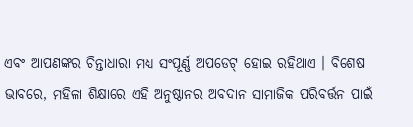ଏବଂ ଆପଣଙ୍କର ଚିନ୍ତାଧାରା ମଧ୍ୟ ସଂପୂର୍ଣ୍ଣ ଅପଡେଟ୍ ହୋଇ ରହିଥାଏ । ବିଶେଷ ଭାବରେ, ମହିଳା ଶିକ୍ଷାରେ ଏହି ଅନୁଷ୍ଠାନର ଅବଦାନ ସାମାଜିକ ପରିବର୍ତ୍ତନ ପାଇଁ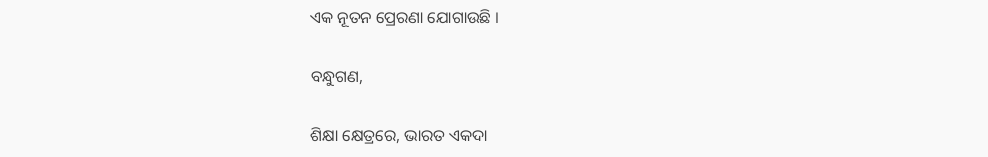ଏକ ନୂତନ ପ୍ରେରଣା ଯୋଗାଉଛି ।

ବନ୍ଧୁଗଣ,

ଶିକ୍ଷା କ୍ଷେତ୍ରରେ, ଭାରତ ଏକଦା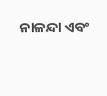ନାଳନ୍ଦା ଏବଂ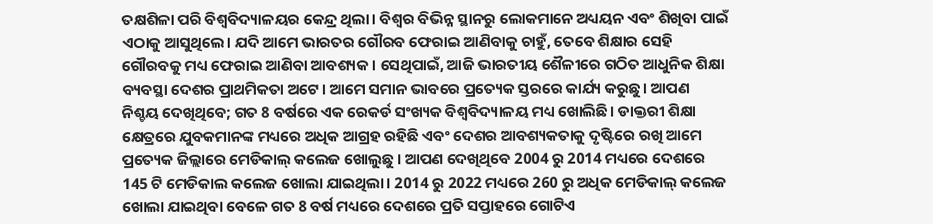ତକ୍ଷଶିଳା ପରି ବିଶ୍ୱବିଦ୍ୟାଳୟର କେନ୍ଦ୍ର ଥିଲା। ବିଶ୍ବର ବିଭିନ୍ନ ସ୍ଥାନରୁ ଲୋକମାନେ ଅଧ୍ୟୟନ ଏବଂ ଶିଖିବା ପାଇଁ ଏଠାକୁ ଆସୁଥିଲେ। ଯଦି ଆମେ ଭାରତର ଗୌରବ ଫେରାଇ ଆଣିବାକୁ ଚାହୁଁ, ତେବେ ଶିକ୍ଷାର ସେହି ଗୌରବକୁ ମଧ୍ୟ ଫେରାଇ ଆଣିବା ଆବଶ୍ୟକ । ସେଥିପାଇଁ, ଆଜି ଭାରତୀୟ ଶୈଳୀରେ ଗଠିତ ଆଧୁନିକ ଶିକ୍ଷା ବ୍ୟବସ୍ଥା ଦେଶର ପ୍ରାଥମିକତା ଅଟେ। ଆମେ ସମାନ ଭାବରେ ପ୍ରତ୍ୟେକ ସ୍ତରରେ କାର୍ଯ୍ୟ କରୁଛୁ। ଆପଣ ନିଶ୍ଚୟ ଦେଖିଥିବେ; ଗତ 8 ବର୍ଷରେ ଏକ ରେକର୍ଡ ସଂଖ୍ୟକ ବିଶ୍ୱବିଦ୍ୟାଳୟ ମଧ୍ୟ ଖୋଲିଛି। ଡାକ୍ତରୀ ଶିକ୍ଷା କ୍ଷେତ୍ରରେ ଯୁବକମାନଙ୍କ ମଧ୍ୟରେ ଅଧିକ ଆଗ୍ରହ ରହିଛି ଏବଂ ଦେଶର ଆବଶ୍ୟକତାକୁ ଦୃଷ୍ଟିରେ ରଖି ଆମେ ପ୍ରତ୍ୟେକ ଜିଲ୍ଲାରେ ମେଡିକାଲ୍ କଲେଜ ଖୋଲୁଛୁ । ଆପଣ ଦେଖିଥିବେ 2004 ରୁ 2014 ମଧ୍ୟରେ ଦେଶରେ 145 ଟି ମେଡିକାଲ କଲେଜ ଖୋଲା ଯାଇଥିଲା। 2014 ରୁ 2022 ମଧ୍ୟରେ 260 ରୁ ଅଧିକ ମେଡିକାଲ୍ କଲେଜ ଖୋଲା ଯାଇଥିବା ବେଳେ ଗତ 8 ବର୍ଷ ମଧ୍ୟରେ ଦେଶରେ ପ୍ରତି ସପ୍ତାହରେ ଗୋଟିଏ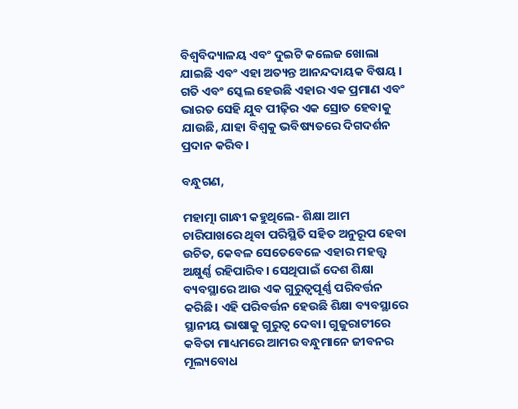ବିଶ୍ୱବିଦ୍ୟାଳୟ ଏବଂ ଦୁଇଟି କଲେଜ ଖୋଲା ଯାଇଛି ଏବଂ ଏହା ଅତ୍ୟନ୍ତ ଆନନ୍ଦଦାୟକ ବିଷୟ । ଗତି ଏବଂ ସ୍କେଲ ହେଉଛି ଏହାର ଏକ ପ୍ରମାଣ ଏବଂ ଭାରତ ସେହି ଯୁବ ପୀଢ଼ିର ଏକ ସ୍ରୋତ ହେବାକୁ ଯାଉଛି, ଯାହା ବିଶ୍ବକୁ ଭବିଷ୍ୟତରେ ଦିଗଦର୍ଶନ ପ୍ରଦାନ କରିବ।

ବନ୍ଧୁଗଣ,

ମହାତ୍ମା ଗାନ୍ଧୀ କହୁଥିଲେ- ଶିକ୍ଷା ଆମ ଚାରିପାଖରେ ଥିବା ପରିସ୍ଥିତି ସହିତ ଅନୁରୂପ ହେବା ଉଚିତ, କେବଳ ସେତେବେଳେ ଏହାର ମହତ୍ତ୍ୱ ଅକ୍ଷୁର୍ଣ୍ଣ ରହିପାରିବ। ସେଥିପାଇଁ ଦେଶ ଶିକ୍ଷା ବ୍ୟବସ୍ଥାରେ ଆଉ ଏକ ଗୁରୁତ୍ୱପୂର୍ଣ୍ଣ ପରିବର୍ତ୍ତନ କରିଛି। ଏହି ପରିବର୍ତ୍ତନ ହେଉଛି ଶିକ୍ଷା ବ୍ୟବସ୍ଥାରେ ସ୍ଥାନୀୟ ଭାଷାକୁ ଗୁରୁତ୍ୱ ଦେବା। ଗୁଜୁରାଟୀରେ କବିତା ମାଧ୍ୟମରେ ଆମର ବନ୍ଧୁମାନେ ଜୀବନର ମୂଲ୍ୟବୋଧ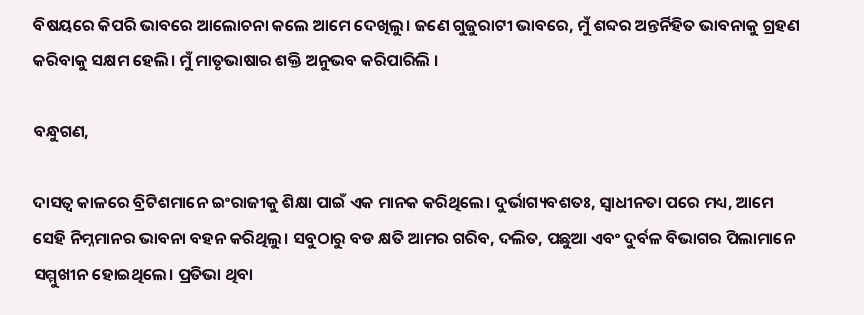ବିଷୟରେ କିପରି ଭାବରେ ଆଲୋଚନା କଲେ ଆମେ ଦେଖିଲୁ। ଜଣେ ଗୁଜୁରାଟୀ ଭାବରେ, ମୁଁ ଶବ୍ଦର ଅନ୍ତର୍ନିହିତ ଭାବନାକୁ ଗ୍ରହଣ କରିବାକୁ ସକ୍ଷମ ହେଲି। ମୁଁ ମାତୃଭାଷାର ଶକ୍ତି ଅନୁଭବ କରିପାରିଲି ।

ବନ୍ଧୁଗଣ,

ଦାସତ୍ୱ କାଳରେ ବ୍ରିଟିଶମାନେ ଇଂରାଜୀକୁ ଶିକ୍ଷା ପାଇଁ ଏକ ମାନକ କରିଥିଲେ। ଦୁର୍ଭାଗ୍ୟବଶତଃ, ସ୍ୱାଧୀନତା ପରେ ମଧ୍ୟ, ଆମେ ସେହି ନିମ୍ନମାନର ଭାବନା ବହନ କରିଥିଲୁ। ସବୁଠାରୁ ବଡ କ୍ଷତି ଆମର ଗରିବ, ଦଲିତ, ପଛୁଆ ଏବଂ ଦୁର୍ବଳ ବିଭାଗର ପିଲାମାନେ ସମ୍ମୁଖୀନ ହୋଇଥିଲେ। ପ୍ରତିଭା ଥିବା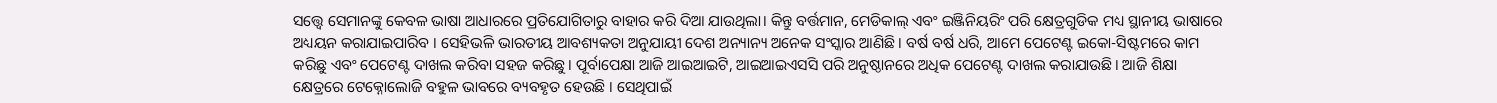ସତ୍ତ୍ବେ ସେମାନଙ୍କୁ କେବଳ ଭାଷା ଆଧାରରେ ପ୍ରତିଯୋଗିତାରୁ ବାହାର କରି ଦିଆ ଯାଉଥିଲା। କିନ୍ତୁ ବର୍ତ୍ତମାନ, ମେଡିକାଲ୍ ଏବଂ ଇଞ୍ଜିନିୟରିଂ ପରି କ୍ଷେତ୍ରଗୁଡିକ ମଧ୍ୟ ସ୍ଥାନୀୟ ଭାଷାରେ ଅଧ୍ୟୟନ କରାଯାଇପାରିବ । ସେହିଭଳି ଭାରତୀୟ ଆବଶ୍ୟକତା ଅନୁଯାୟୀ ଦେଶ ଅନ୍ୟାନ୍ୟ ଅନେକ ସଂସ୍କାର ଆଣିଛି। ବର୍ଷ ବର୍ଷ ଧରି, ଆମେ ପେଟେଣ୍ଟ ଇକୋ-ସିଷ୍ଟମରେ କାମ କରିଛୁ ଏବଂ ପେଟେଣ୍ଟ ଦାଖଲ କରିବା ସହଜ କରିଛୁ। ପୂର୍ବାପେକ୍ଷା ଆଜି ଆଇଆଇଟି, ଆଇଆଇଏସସି ପରି ଅନୁଷ୍ଠାନରେ ଅଧିକ ପେଟେଣ୍ଟ ଦାଖଲ କରାଯାଉଛି। ଆଜି ଶିକ୍ଷା କ୍ଷେତ୍ରରେ ଟେକ୍ନୋଲୋଜି ବହୁଳ ଭାବରେ ବ୍ୟବହୃତ ହେଉଛି । ସେଥିପାଇଁ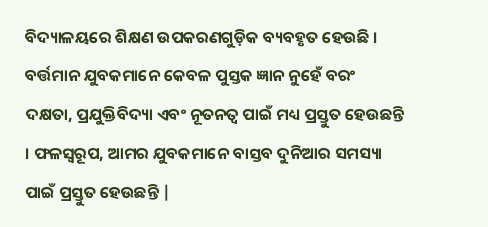ବିଦ୍ୟାଳୟରେ ଶିକ୍ଷଣ ଉପକରଣଗୁଡ଼ିକ ବ୍ୟବହୃତ ହେଉଛି । ବର୍ତ୍ତମାନ ଯୁବକମାନେ କେବଳ ପୁସ୍ତକ ଜ୍ଞାନ ନୁହେଁ ବରଂ ଦକ୍ଷତା, ପ୍ରଯୁକ୍ତିବିଦ୍ୟା ଏବଂ ନୂତନତ୍ୱ ପାଇଁ ମଧ୍ୟ ପ୍ରସ୍ତୁତ ହେଉଛନ୍ତି । ଫଳସ୍ୱରୂପ, ଆମର ଯୁବକମାନେ ବାସ୍ତବ ଦୁନିଆର ସମସ୍ୟା ପାଇଁ ପ୍ରସ୍ତୁତ ହେଉଛନ୍ତି |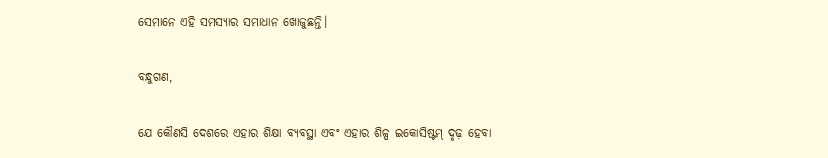ସେମାନେ ଏହି ସମସ୍ୟାର ସମାଧାନ ଖୋଜୁଛନ୍ତି।

ବନ୍ଧୁଗଣ,

ଯେ କୌଣସି ଦେଶରେ ଏହାର ଶିକ୍ଷା ବ୍ୟବସ୍ଥା ଏବଂ ଏହାର ଶିଳ୍ପ ଇକୋସିଷ୍ଟମ୍ ଦୃଢ଼ ହେବା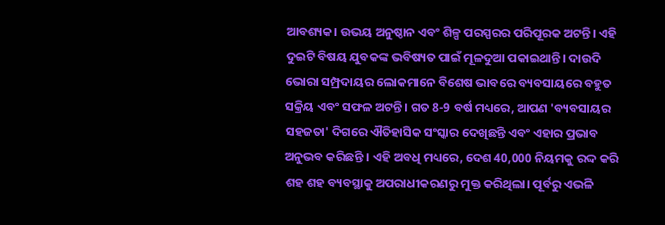ଆବଶ୍ୟକ। ଉଭୟ ଅନୁଷ୍ଠାନ ଏବଂ ଶିଳ୍ପ ପରସ୍ପରର ପରିପୂରକ ଅଟନ୍ତି। ଏହି ଦୁଇଟି ବିଷୟ ଯୁବକଙ୍କ ଭବିଷ୍ୟତ ପାଇଁ ମୂଳଦୁଆ ପକାଇଥାନ୍ତି। ଦାଉଦି ଭୋରା ସମ୍ପ୍ରଦାୟର ଲୋକମାନେ ବିଶେଷ ଭାବରେ ବ୍ୟବସାୟରେ ବହୁତ ସକ୍ରିୟ ଏବଂ ସଫଳ ଅଟନ୍ତି । ଗତ 8-9 ବର୍ଷ ମଧ୍ୟରେ, ଆପଣ 'ବ୍ୟବସାୟର ସହଜତା' ଦିଗରେ ଐତିହାସିକ ସଂସ୍କାର ଦେଖିଛନ୍ତି ଏବଂ ଏହାର ପ୍ରଭାବ ଅନୁଭବ କରିଛନ୍ତି । ଏହି ଅବଧି ମଧ୍ୟରେ, ଦେଶ 40,000 ନିୟମକୁ ରଦ୍ଦ କରି ଶହ ଶହ ବ୍ୟବସ୍ଥାକୁ ଅପରାଧୀକରଣରୁ ମୁକ୍ତ କରିଥିଲା। ପୂର୍ବରୁ ଏଭଳି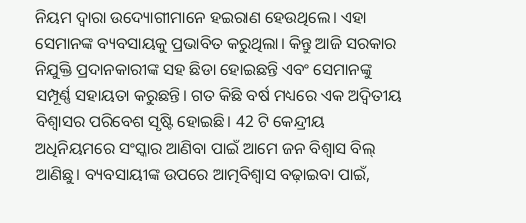ନିୟମ ଦ୍ୱାରା ଉଦ୍ୟୋଗୀମାନେ ହଇରାଣ ହେଉଥିଲେ। ଏହା ସେମାନଙ୍କ ବ୍ୟବସାୟକୁ ପ୍ରଭାବିତ କରୁଥିଲା। କିନ୍ତୁ ଆଜି ସରକାର ନିଯୁକ୍ତି ପ୍ରଦାନକାରୀଙ୍କ ସହ ଛିଡା ହୋଇଛନ୍ତି ଏବଂ ସେମାନଙ୍କୁ ସମ୍ପୂର୍ଣ୍ଣ ସହାୟତା କରୁଛନ୍ତି। ଗତ କିଛି ବର୍ଷ ମଧ୍ୟରେ ଏକ ଅଦ୍ୱିତୀୟ ବିଶ୍ୱାସର ପରିବେଶ ସୃଷ୍ଟି ହୋଇଛି। 42 ଟି କେନ୍ଦ୍ରୀୟ ଅଧିନିୟମରେ ସଂସ୍କାର ଆଣିବା ପାଇଁ ଆମେ ଜନ ବିଶ୍ୱାସ ବିଲ୍‌ ଆଣିଛୁ। ବ୍ୟବସାୟୀଙ୍କ ଉପରେ ଆତ୍ମବିଶ୍ୱାସ ବଢ଼ାଇବା ପାଇଁ,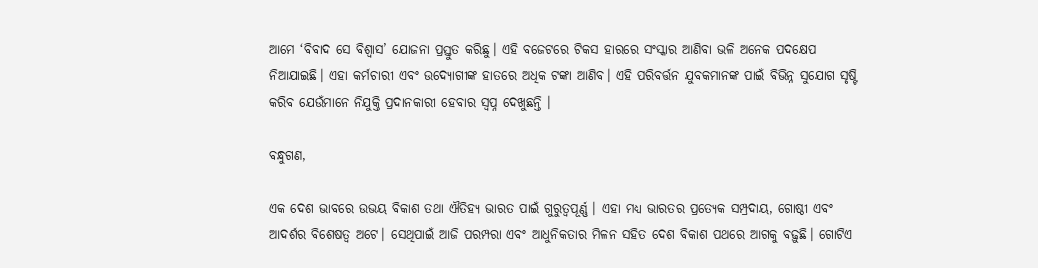ଆମେ ‘ବିବାଦ ସେ ବିଶ୍ୱାସ’ ଯୋଜନା ପ୍ରସ୍ତୁତ କରିଛୁ। ଏହି ବଜେଟରେ ଟିକସ ହାରରେ ସଂସ୍କାର ଆଣିବା ଭଳି ଅନେକ ପଦକ୍ଷେପ ନିଆଯାଇଛି। ଏହା କର୍ମଚାରୀ ଏବଂ ଉଦ୍ୟୋଗୀଙ୍କ ହାତରେ ଅଧିକ ଟଙ୍କା ଆଣିବ। ଏହି ପରିବର୍ତ୍ତନ ଯୁବକମାନଙ୍କ ପାଇଁ ବିଭିନ୍ନ ସୁଯୋଗ ସୃଷ୍ଟି କରିବ ଯେଉଁମାନେ ନିଯୁକ୍ତି ପ୍ରଦାନକାରୀ ହେବାର ସ୍ୱପ୍ନ ଦେଖୁଛନ୍ତି ।

ବନ୍ଧୁଗଣ,

ଏକ ଦେଶ ଭାବରେ ଉଭୟ ବିକାଶ ତଥା ଐତିହ୍ୟ ଭାରତ ପାଇଁ ଗୁରୁତ୍ୱପୂର୍ଣ୍ଣ । ଏହା ମଧ୍ୟ ଭାରତର ପ୍ରତ୍ୟେକ ସମ୍ପ୍ରଦାୟ, ଗୋଷ୍ଠୀ ଏବଂ ଆଦର୍ଶର ବିଶେଷତ୍ବ ଅଟେ। ସେଥିପାଇଁ ଆଜି ପରମ୍ପରା ଏବଂ ଆଧୁନିକତାର ମିଳନ ସହିତ ଦେଶ ବିକାଶ ପଥରେ ଆଗକୁ ବଢ଼ୁଛି। ଗୋଟିଏ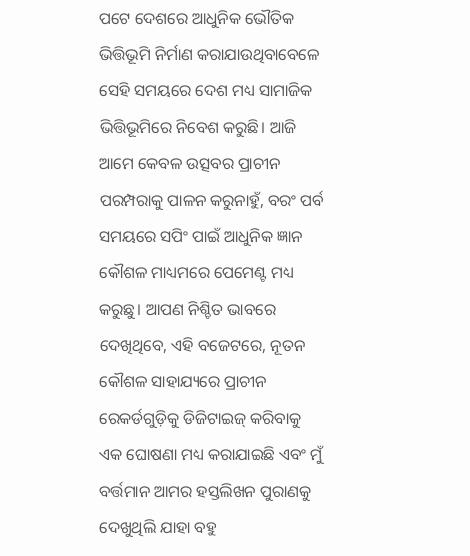ପଟେ ଦେଶରେ ଆଧୁନିକ ଭୌତିକ ଭିତ୍ତିଭୂମି ନିର୍ମାଣ କରାଯାଉଥିବାବେଳେ ସେହି ସମୟରେ ଦେଶ ମଧ୍ୟ ସାମାଜିକ ଭିତ୍ତିଭୂମିରେ ନିବେଶ କରୁଛି। ଆଜି ଆମେ କେବଳ ଉତ୍ସବର ପ୍ରାଚୀନ ପରମ୍ପରାକୁ ପାଳନ କରୁନାହୁଁ, ବରଂ ପର୍ବ ସମୟରେ ସପିଂ ପାଇଁ ଆଧୁନିକ ଜ୍ଞାନ କୌଶଳ ମାଧ୍ୟମରେ ପେମେଣ୍ଟ ମଧ୍ୟ କରୁଛୁ। ଆପଣ ନିଶ୍ଚିତ ଭାବରେ ଦେଖିଥିବେ, ଏହି ବଜେଟରେ, ନୂତନ କୌଶଳ ସାହାଯ୍ୟରେ ପ୍ରାଚୀନ ରେକର୍ଡଗୁଡ଼ିକୁ ଡିଜିଟାଇଜ୍ କରିବାକୁ ଏକ ଘୋଷଣା ମଧ୍ୟ କରାଯାଇଛି ଏବଂ ମୁଁ ବର୍ତ୍ତମାନ ଆମର ହସ୍ତଲିଖନ ପୁରାଣକୁ ଦେଖୁଥିଲି ଯାହା ବହୁ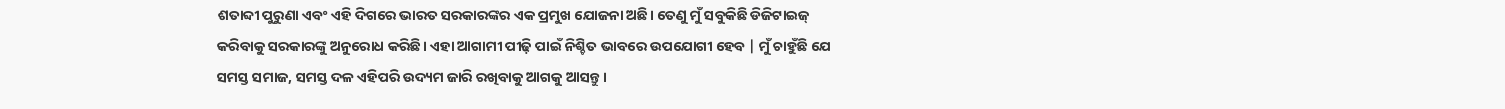ଶତାବ୍ଦୀ ପୁରୁଣା ଏବଂ ଏହି ଦିଗରେ ଭାରତ ସରକାରଙ୍କର ଏକ ପ୍ରମୁଖ ଯୋଜନା ଅଛି। ତେଣୁ ମୁଁ ସବୁକିଛି ଡିଜିଟାଇଜ୍ କରିବାକୁ ସରକାରଙ୍କୁ ଅନୁରୋଧ କରିଛି। ଏହା ଆଗାମୀ ପୀଢ଼ି ପାଇଁ ନିଶ୍ଚିତ ଭାବରେ ଉପଯୋଗୀ ହେବ | ମୁଁ ଚାହୁଁଛି ଯେ ସମସ୍ତ ସମାଜ, ସମସ୍ତ ଦଳ ଏହିପରି ଉଦ୍ୟମ ଜାରି ରଖିବାକୁ ଆଗକୁ ଆସନ୍ତୁ।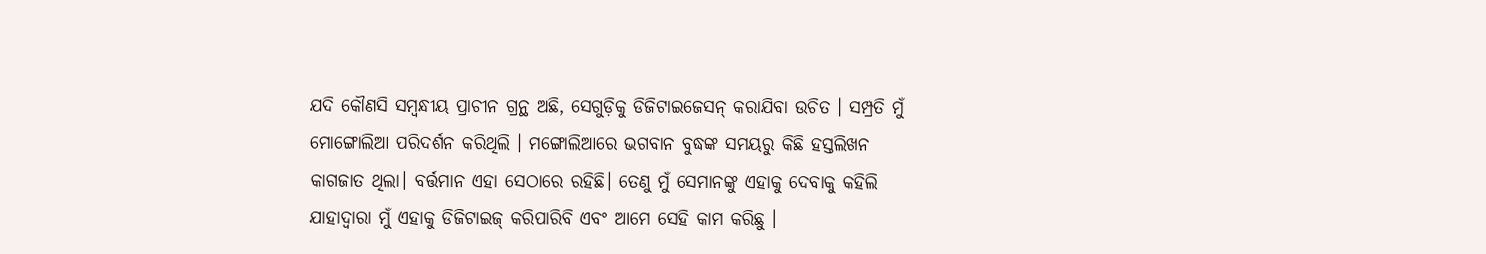ଯଦି କୌଣସି ସମ୍ବନ୍ଧୀୟ ପ୍ରାଚୀନ ଗ୍ରନ୍ଥ ଅଛି, ସେଗୁଡ଼ିକୁ ଡିଜିଟାଇଜେସନ୍ କରାଯିବା ଉଚିତ । ସମ୍ପ୍ରତି ମୁଁ ମୋଙ୍ଗୋଲିଆ ପରିଦର୍ଶନ କରିଥିଲି । ମଙ୍ଗୋଲିଆରେ ଭଗବାନ ବୁଦ୍ଧଙ୍କ ସମୟରୁ କିଛି ହସ୍ତଲିଖନ କାଗଜାତ ଥିଲା। ବର୍ତ୍ତମାନ ଏହା ସେଠାରେ ରହିଛି। ତେଣୁ ମୁଁ ସେମାନଙ୍କୁ ଏହାକୁ ଦେବାକୁ କହିଲି ଯାହାଦ୍ବାରା ମୁଁ ଏହାକୁ ଡିଜିଟାଇଜ୍ କରିପାରିବି ଏବଂ ଆମେ ସେହି କାମ କରିଛୁ ।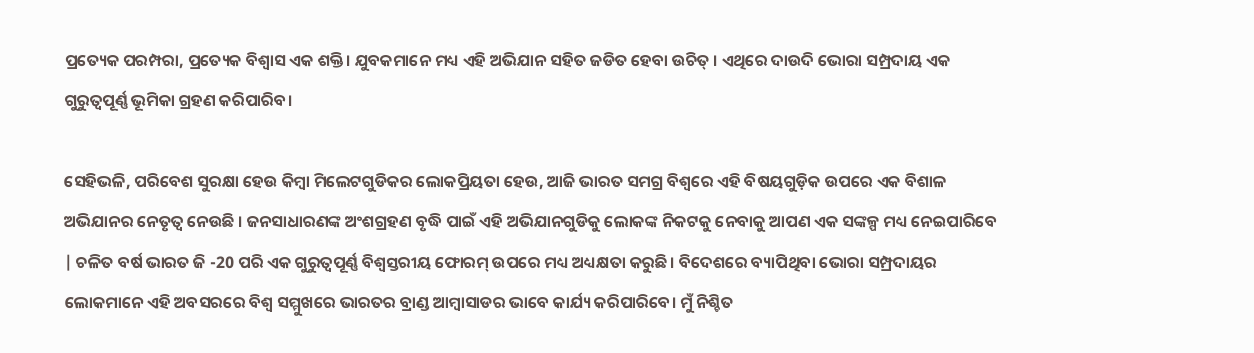ପ୍ରତ୍ୟେକ ପରମ୍ପରା, ପ୍ରତ୍ୟେକ ବିଶ୍ୱାସ ଏକ ଶକ୍ତି। ଯୁବକମାନେ ମଧ୍ୟ ଏହି ଅଭିଯାନ ସହିତ ଜଡିତ ହେବା ଉଚିତ୍ । ଏଥିରେ ଦାଉଦି ଭୋରା ସମ୍ପ୍ରଦାୟ ଏକ ଗୁରୁତ୍ୱପୂର୍ଣ୍ଣ ଭୂମିକା ଗ୍ରହଣ କରିପାରିବ।

ସେହିଭଳି, ପରିବେଶ ସୁରକ୍ଷା ହେଉ କିମ୍ବା ମିଲେଟଗୁଡିକର ଲୋକପ୍ରିୟତା ହେଉ, ଆଜି ଭାରତ ସମଗ୍ର ବିଶ୍ୱରେ ଏହି ବିଷୟଗୁଡ଼ିକ ଉପରେ ଏକ ବିଶାଳ ଅଭିଯାନର ନେତୃତ୍ୱ ନେଉଛି । ଜନସାଧାରଣଙ୍କ ଅଂଶଗ୍ରହଣ ବୃଦ୍ଧି ପାଇଁ ଏହି ଅଭିଯାନଗୁଡିକୁ ଲୋକଙ୍କ ନିକଟକୁ ନେବାକୁ ଆପଣ ଏକ ସଙ୍କଳ୍ପ ମଧ୍ୟ ନେଇପାରିବେ | ଚଳିତ ବର୍ଷ ଭାରତ ଜି -20 ପରି ଏକ ଗୁରୁତ୍ୱପୂର୍ଣ୍ଣ ବିଶ୍ୱସ୍ତରୀୟ ଫୋରମ୍ ଉପରେ ମଧ୍ୟ ଅଧ୍ୟକ୍ଷତା କରୁଛି। ବିଦେଶରେ ବ୍ୟାପିଥିବା ଭୋରା ସମ୍ପ୍ରଦାୟର ଲୋକମାନେ ଏହି ଅବସରରେ ବିଶ୍ୱ ସମ୍ମୁଖରେ ଭାରତର ବ୍ରାଣ୍ଡ ଆମ୍ବାସାଡର ଭାବେ କାର୍ଯ୍ୟ କରିପାରିବେ। ମୁଁ ନିଶ୍ଚିତ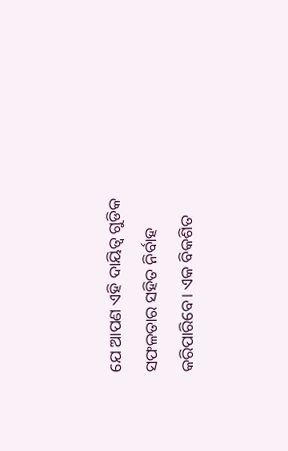ଯେ ଆପଣ ଏହି ଦାୟିତ୍ବ ଗୁଡିକ ସଫଳତାର ସହିତ ନିର୍ବାହ କରିପାରିବେ। ଏକ ବିକଶିତ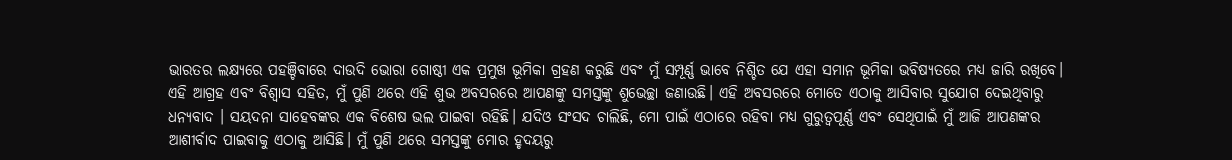ଭାରତର ଲକ୍ଷ୍ୟରେ ପହଞ୍ଚିବାରେ ଦାଉଦି ଭୋରା ଗୋଷ୍ଠୀ ଏକ ପ୍ରମୁଖ ଭୂମିକା ଗ୍ରହଣ କରୁଛି ଏବଂ ମୁଁ ସମ୍ପୂର୍ଣ୍ଣ ଭାବେ ନିଶ୍ଚିତ ଯେ ଏହା ସମାନ ଭୂମିକା ଭବିଷ୍ୟତରେ ମଧ୍ୟ ଜାରି ରଖିବେ। ଏହି ଆଗ୍ରହ ଏବଂ ବିଶ୍ବାସ ସହିତ, ମୁଁ ପୁଣି ଥରେ ଏହି ଶୁଭ ଅବସରରେ ଆପଣଙ୍କୁ ସମସ୍ତଙ୍କୁ ଶୁଭେଚ୍ଛା ଜଣାଉଛି। ଏହି ଅବସରରେ ମୋତେ ଏଠାକୁ ଆସିବାର ସୁଯୋଗ ଦେଇଥିବାରୁ ଧନ୍ୟବାଦ । ସୟଦନା ସାହେବଙ୍କର ଏକ ବିଶେଷ ଭଲ ପାଇବା ରହିଛି। ଯଦିଓ ସଂସଦ ଚାଲିଛି, ମୋ ପାଇଁ ଏଠାରେ ରହିବା ମଧ୍ୟ ଗୁରୁତ୍ୱପୂର୍ଣ୍ଣ ଏବଂ ସେଥିପାଇଁ ମୁଁ ଆଜି ଆପଣଙ୍କର ଆଶୀର୍ବାଦ ପାଇବାକୁ ଏଠାକୁ ଆସିଛି। ମୁଁ ପୁଣି ଥରେ ସମସ୍ତଙ୍କୁ ମୋର ହୃଦୟରୁ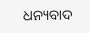ଧନ୍ୟବାଦ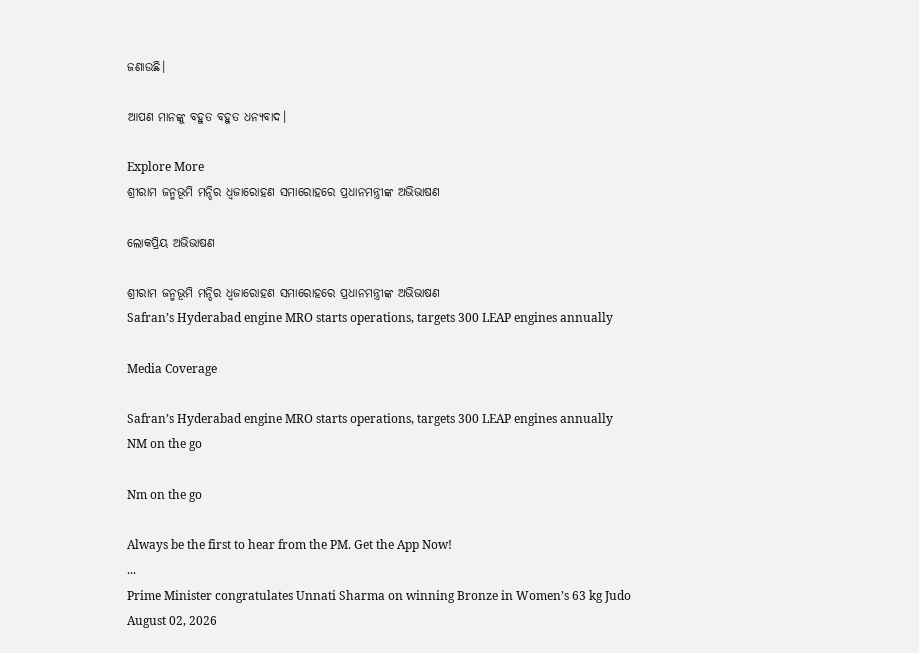ଜଣାଉଛି।

ଆପଣ ମାନଙ୍କୁ ବହୁତ ବହୁତ ଧନ୍ୟବାଦ।

Explore More
ଶ୍ରୀରାମ ଜନ୍ମଭୂମି ମନ୍ଦିର ଧ୍ଵଜାରୋହଣ ସମାରୋହରେ ପ୍ରଧାନମନ୍ତ୍ରୀଙ୍କ ଅଭିଭାଷଣ

ଲୋକପ୍ରିୟ ଅଭିଭାଷଣ

ଶ୍ରୀରାମ ଜନ୍ମଭୂମି ମନ୍ଦିର ଧ୍ଵଜାରୋହଣ ସମାରୋହରେ ପ୍ରଧାନମନ୍ତ୍ରୀଙ୍କ ଅଭିଭାଷଣ
Safran’s Hyderabad engine MRO starts operations, targets 300 LEAP engines annually

Media Coverage

Safran’s Hyderabad engine MRO starts operations, targets 300 LEAP engines annually
NM on the go

Nm on the go

Always be the first to hear from the PM. Get the App Now!
...
Prime Minister congratulates Unnati Sharma on winning Bronze in Women’s 63 kg Judo
August 02, 2026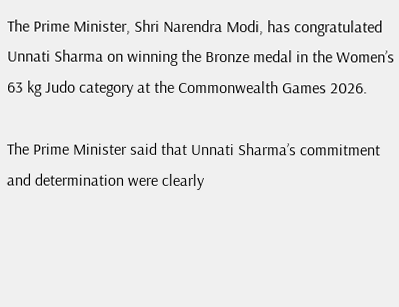The Prime Minister, Shri Narendra Modi, has congratulated Unnati Sharma on winning the Bronze medal in the Women’s 63 kg Judo category at the Commonwealth Games 2026.

The Prime Minister said that Unnati Sharma’s commitment and determination were clearly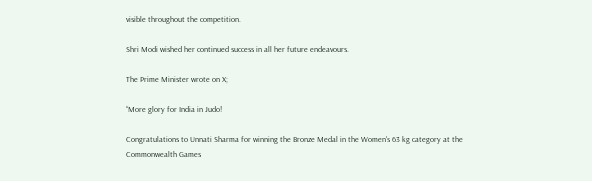visible throughout the competition.

Shri Modi wished her continued success in all her future endeavours.

The Prime Minister wrote on X;

“More glory for India in Judo!

Congratulations to Unnati Sharma for winning the Bronze Medal in the Women's 63 kg category at the Commonwealth Games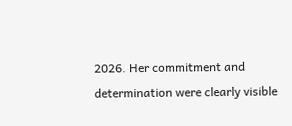2026. Her commitment and determination were clearly visible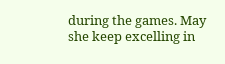during the games. May she keep excelling in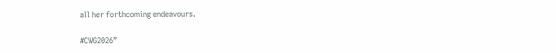all her forthcoming endeavours.

#CWG2026”